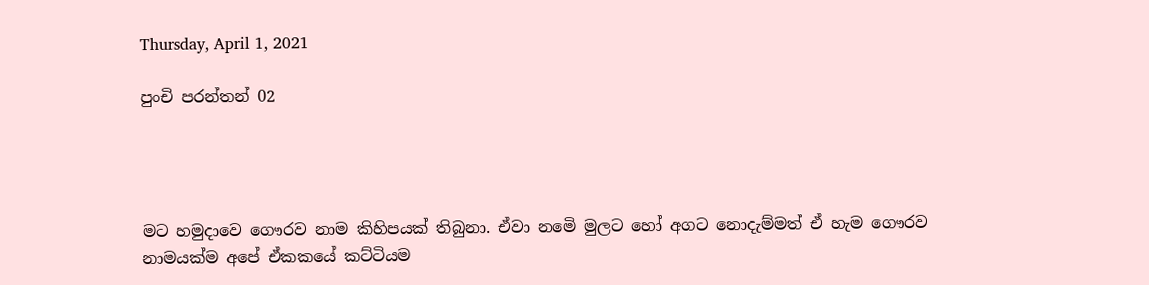Thursday, April 1, 2021

පුංචි පරන්තන් 02




මට හමුදාවෙ ගෞරව නාම කිහිපයක් තිබුනා. ඒවා නමෙි මුලට හෝ අගට නොදැම්මත් ඒ හැම ගෞරව නාමයක්ම අපේ ඒකකයේ කට්ටියම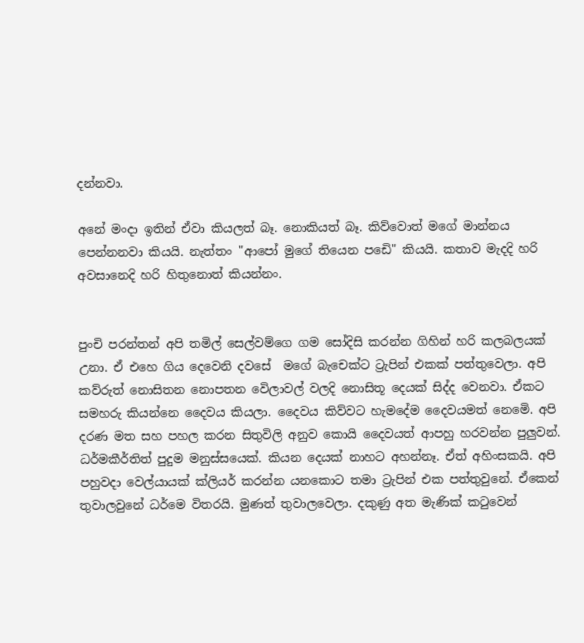දන්නවා.

අනේ මංදා ඉතින් ඒවා කියලත් බෑ. නොකියත් බෑ. කිව්වොත් මගේ මාන්නය පෙන්නනවා කියයි. නැත්තං "ආපෝ මුගේ තියෙන පඩෙි" කියයි. කතාව මැදදි හරි අවසානෙදි හරි හිතුනොත් කියන්නං.


පුංචි පරන්තන් අපි තමිල් සෙල්වම්ගෙ ගම සෝදිසි කරන්න ගිහින් හරි කලබලයක් උනා. ඒ එහෙ ගිය දෙවෙනි දවසේ  මගේ බැචෙක්ට ට්‍රැපින් එකක් පත්තුවෙලා. අපි කව්රුත් නොසිතන නොපතන වෙිලාවල් වලදි නොසිතූ දෙයක් සිද්ද වෙනවා. ඒකට සමහරු කියන්නෙ දෛවය කියලා. දෛවය කිව්වට හැමදේම දෛවයමත් නෙමෙි. අපි දරණ මත සහ පහල කරන සිතුවිලි අනුව කොයි දෛවයත් ආපහු හරවන්න පුලුවන්. ධර්මකීර්තිත් පුදුම මනුස්සයෙක්. කියන දෙයක් නාහට අහන්නෑ. ඒත් අහිංසකයි. අපි පහුවදා වෙල්යායක් ක්ලියර් කරන්න යනකොට තමා ට්‍රැපින් එක පත්තුවුනේ. ඒකෙන් තුවාලවුනේ ධර්මෙ විතරයි. මුණත් තුවාලවෙලා. දකුණු අත මැණික් කටුවෙන්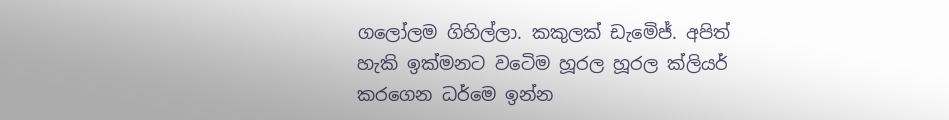ගලෝලම ගිහිල්ලා. කකුලක් ඩැමෙිජ්. අපිත් හැකි ඉක්මනට වටෙිම හූරල හූරල ක්ලියර් කරගෙන ධර්මෙ ඉන්න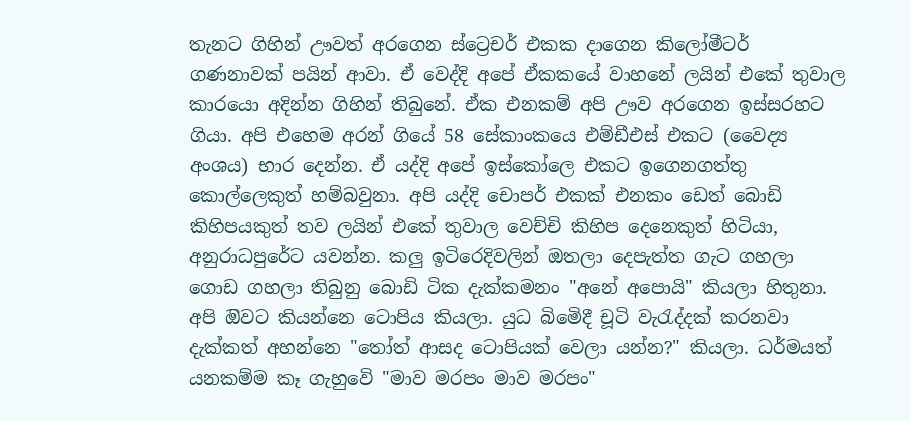තැනට ගිහින් ඌවත් අරගෙන ස්ට්‍රෙචර් එකක දාගෙන කිලෝමීටර් ගණනාවක් පයින් ආවා. ඒ වෙද්දි අපේ ඒකකයේ වාහනේ ලයින් එකේ තුවාල  කාරයො අදින්න ගිහින් තිබුනේ. ඒක එනකම් අපි ඌව අරගෙන ඉස්සරහට ගියා. අපි එහෙම අරන් ගියේ 58 සේකාංකයෙ එම්ඩීඑස් එකට (වෛද්‍ය අංශය) භාර දෙන්න. ඒ යද්දි අපේ ඉස්කෝලෙ එකට ඉගෙනගත්තු කොල්ලෙකුත් හම්බවුනා. අපි යද්දි චොපර් එකක් එනකං ඩෙත් බොඩි කිහිපයකුත් තව ලයින් එකේ තුවාල වෙච්චි කිහිප දෙනෙකුත් හිටියා, අනුරාධපුරේට යවන්න. කලු ඉටිරෙදිවලින් ඔතලා දෙපැත්ත ගැට ගහලා ගොඩ ගහලා තිබුනු බොඩි ටික දැක්කමනං "අනේ අපොයි" කියලා හිතුනා. අපි ඔිවට කියන්නෙ ටොපිය කියලා. යුධ බිමෙිදී චූටි වැරැද්දක් කරනවා දැක්කත් අහන්නෙ "තෝත් ආසද ටොපියක් වෙලා යන්න?" කියලා. ධර්මයත් යනකම්ම කෑ ගැහුවෙි "මාව මරපං මාව මරපං"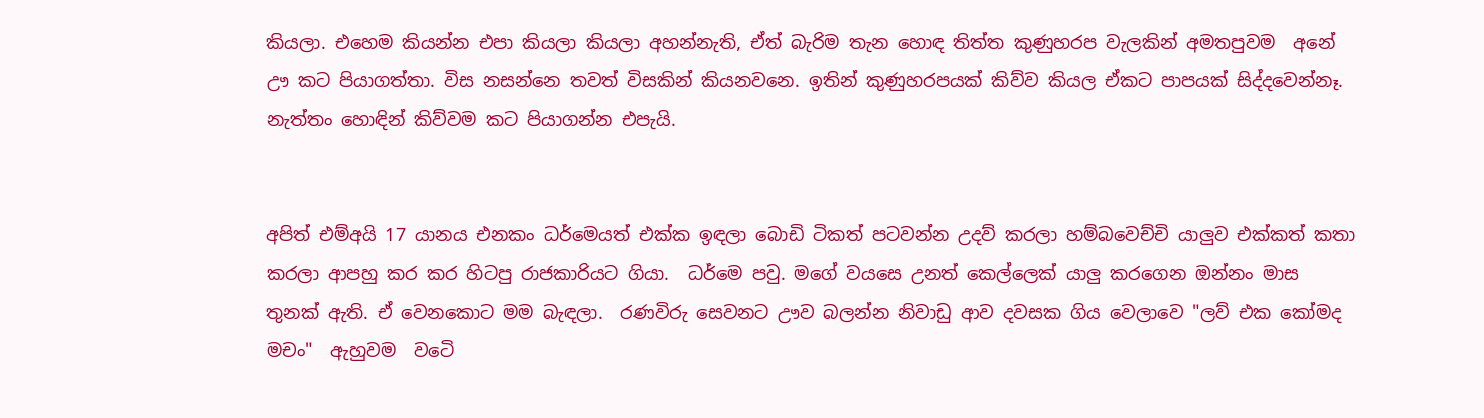කියලා. එහෙම කියන්න එපා කියලා කියලා අහන්නැති, ඒත් බැරිම තැන හොඳ තිත්ත කුණුහරප වැලකින් අමතපුවම  අනේ ඌ කට පියාගත්තා. විස නසන්නෙ තවත් විසකින් කියනවනෙ. ඉතින් කුණුහරපයක් කිව්ව කියල ඒකට පාපයක් සිද්දවෙන්නෑ. නැත්තං හොඳින් කිව්වම කට පියාගන්න එපැයි.


අපිත් එම්අයි 17 යානය එනකං ධර්මෙයත් එක්ක ඉඳලා බොඩි ටිකත් පටවන්න උදව් කරලා හම්බවෙච්චි යාලුව එක්කත් කතා කරලා ආපහු කර කර හිටපු රාජකාරියට ගියා.  ධර්මෙ පවු. මගේ වයසෙ උනත් කෙල්ලෙක් යාලු කරගෙන ඔන්නං මාස තුනක් ඇති. ඒ වෙනකොට මම බැඳලා.  රණවිරු සෙවනට ඌව බලන්න නිවාඩු ආව දවසක ගිය වෙලාවෙ "ලව් එක කෝමද මචං"  ඇහුවම  වටෙි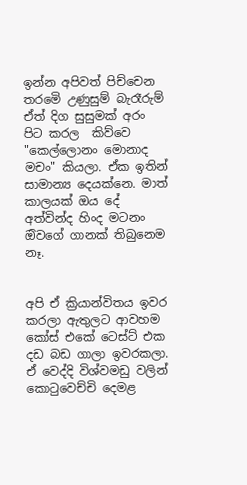ඉන්න අපිවත් පිච්චෙන තරමෙි උණුසුම් බැරෑරුම් ඒත් දිග සුසුමක් අරං පිට කරල  කිව්වෙ "කෙල්ලොනං මොනාද මචං" කියලා. ඒක ඉතින් සාමාන්‍ය දෙයක්නෙ. මාත් කාලයක් ඔය දේ අත්වින්ද හිංද මටනං ඔිවගේ ගානක් තිබුනෙම නෑ.


අපි ඒ ක්‍රියාන්විතය ඉවර කරලා ඇතුලට ආවහම කෝස් එකේ ටෙස්ට් එක දඩ බඩ ගාලා ඉවරකලා. ඒ වෙද්දි විශ්වමඩු වලින් කොටුවෙච්චි දෙමළ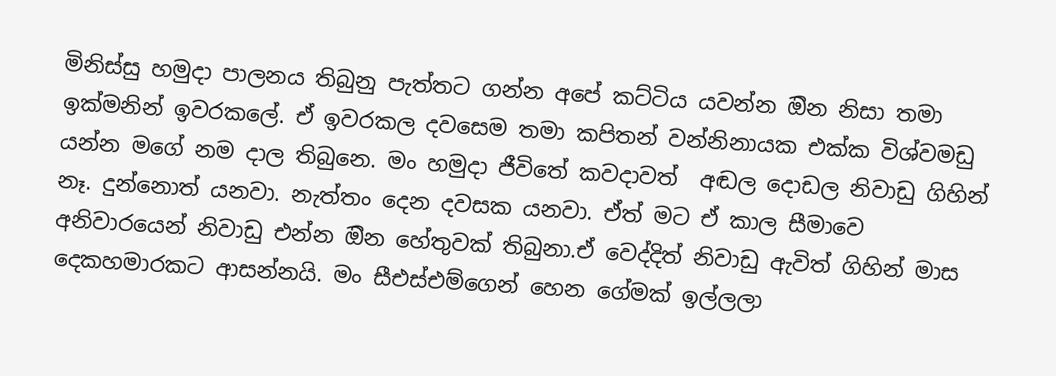මිනිස්සු හමුදා පාලනය තිබුනු පැත්තට ගන්න අපේ කට්ටිය යවන්න ඔින නිසා තමා ඉක්මනින් ඉවරකලේ. ඒ ඉවරකල දවසෙම තමා කපිතන් වන්නිනායක එක්ක විශ්වමඩු යන්න මගේ නම දාල තිබුනෙ. මං හමුදා ජීවිතේ කවදාවත්  අඬල දොඩල නිවාඩු ගිහින් නෑ. දුන්නොත් යනවා. නැත්තං දෙන දවසක යනවා. ඒත් මට ඒ කාල සීමාවෙ අනිවාරයෙන් නිවාඩු එන්න ඔින හේතුවක් තිබුනා.ඒ වෙද්දිත් නිවාඩු ඇවිත් ගිහින් මාස දෙකහමාරකට ආසන්නයි. මං සීඑස්එම්ගෙන් හෙන ගේමක් ඉල්ලලා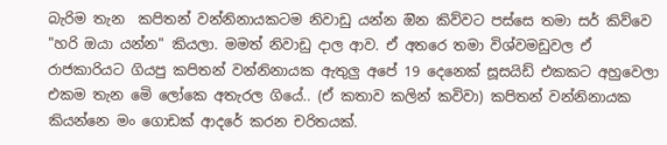බැරිම තැන  කපිතන් වන්නිනායකටම නිවාඩු යන්න ඔින කිව්වට පස්සෙ තමා සර් කිව්වෙ "හරි ඔයා යන්න" කියලා. මමත් නිවාඩු දාල ආව. ඒ අතරෙ තමා විශ්වමඩුවල ඒ රාජකාරියට ගියපු කපිතන් වන්නිනායක ඇතුලු අපේ 19 දෙනෙක් සූසයිඩ් එකකට අහුවෙලා එකම තැන මෙි ලෝකෙ අතැරල ගියේ.. (ඒ කතාව කලින් කවිවා) කපිතන් වන්නිනායක කියන්නෙ මං ගොඩක් ආදරේ කරන චරිතයක්.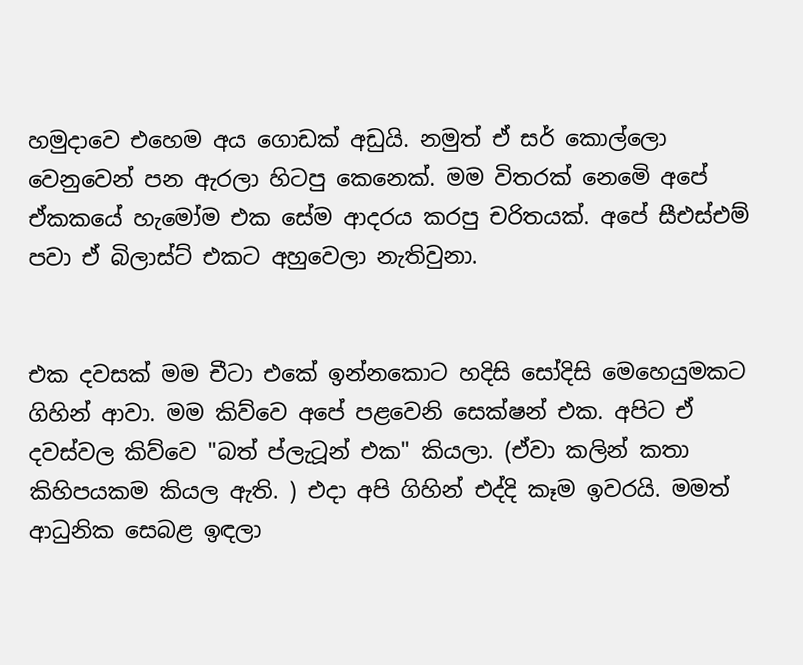හමුදාවෙ එහෙම අය ගොඩක් අඩුයි. නමුත් ඒ සර් කොල්ලො වෙනුවෙන් පන ඇරලා හිටපු කෙනෙක්. මම විතරක් නෙමෙි අපේ ඒකකයේ හැමෝම එක සේම ආදරය කරපු චරිතයක්. අපේ සීඑස්එම් පවා ඒ බිලාස්ට් එකට අහුවෙලා නැතිවුනා.


එක දවසක් මම චීටා එකේ ඉන්නකොට හදිසි සෝදිසි මෙහෙයුමකට ගිහින් ආවා. මම කිව්වෙ අපේ පළවෙනි සෙක්ෂන් එක. අපිට ඒ දවස්වල කිව්වෙ "බත් ප්ලැටූන් එක" කියලා. (ඒවා කලින් කතා කිහිපයකම කියල ඇති. ) එදා අපි ගිහින් එද්දි කෑම ඉවරයි. මමත් ආධුනික සෙබළ ඉඳලා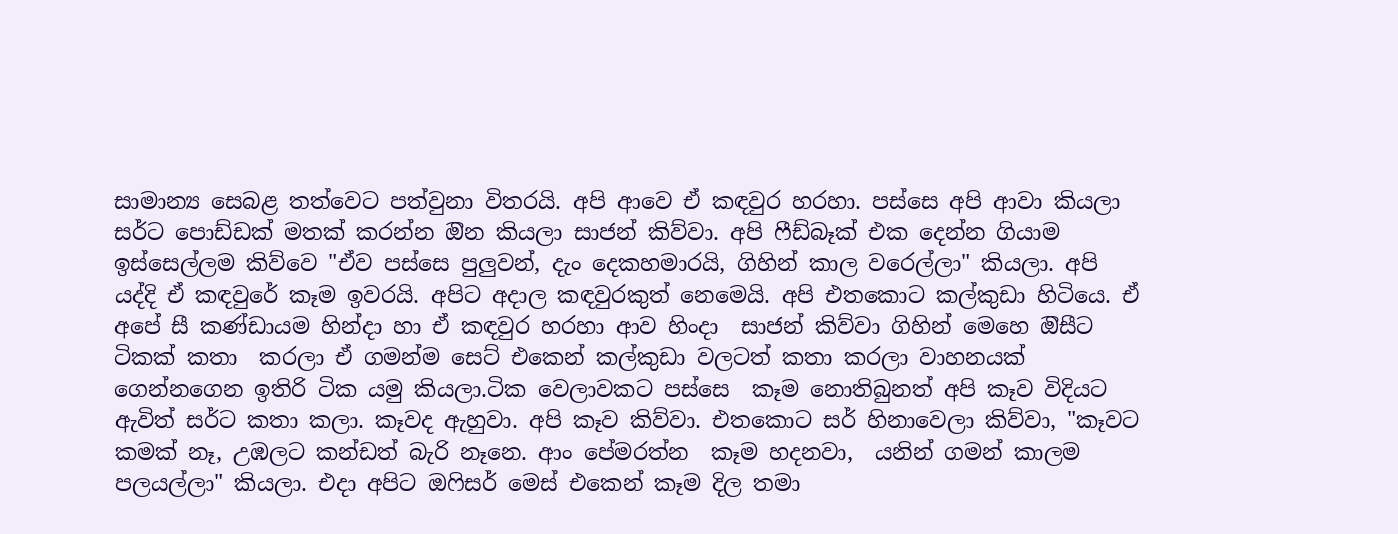සාමාන්‍ය සෙබළ තත්වෙට පත්වුනා විතරයි. අපි ආවෙ ඒ කඳවුර හරහා. පස්සෙ අපි ආවා කියලා සර්ට පොඩ්ඩක් මතක් කරන්න ඔින කියලා සාජන් කිව්වා. අපි ෆීඩ්බෑක් එක දෙන්න ගියාම ඉස්සෙල්ලම කිව්වෙ "ඒව පස්සෙ පුලුවන්, දැං දෙකහමාරයි, ගිහින් කාල වරෙල්ලා" කියලා. අපි යද්දි ඒ කඳවුරේ කෑම ඉවරයි. අපිට අදාල කඳවුරකුත් නෙමෙයි. අපි එතකොට කල්කුඩා හිටියෙ. ඒ අපේ සී කණ්ඩායම හින්දා හා ඒ කඳවුර හරහා ආව හිංදා  සාජන් කිව්වා ගිහින් මෙහෙ ඔිසීට ටිකක් කතා  කරලා ඒ ගමන්ම සෙට් එකෙන් කල්කුඩා වලටත් කතා කරලා වාහනයක් ගෙන්නගෙන ඉතිරි ටික යමු කියලා.ටික වෙලාවකට පස්සෙ  කෑම නොතිබුනත් අපි කෑව විදියට ඇවිත් සර්ට කතා කලා. කෑවද ඇහුවා. අපි කෑව කිව්වා. එතකොට සර් හිනාවෙලා කිව්වා, "කෑවට කමක් නෑ, උඹලට කන්ඩත් බැරි නෑනෙ. ආං පේමරත්න  කෑම හදනවා,  යනින් ගමන් කාලම පලයල්ලා" කියලා. එදා අපිට ඔෆිසර් මෙස් එකෙන් කෑම දිල තමා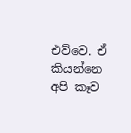එව්වෙ. ඒ කියන්නෙ අපි කෑව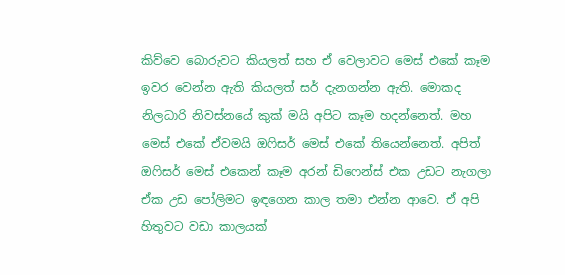කිව්වෙ බොරුවට කියලත් සහ ඒ වෙලාවට මෙස් එකේ කෑම ඉවර වෙන්න ඇති කියලත් සර් දැනගන්න ඇති. මොකද නිලධාරි නිවස්නයේ කුක් මයි අපිට කෑම හදන්නෙත්. මහ මෙස් එකේ ඒවමයි ඔෆිසර් මෙස් එකේ තියෙන්නෙත්. අපිත් ඔෆිසර් මෙස් එකෙන් කෑම අරන් ඩිෆෙන්ස් එක උඩට නැගලා ඒක උඩ පෝලිමට ඉඳගෙන කාල තමා එන්න ආවෙ. ඒ අපි හිතුවට වඩා කාලයක්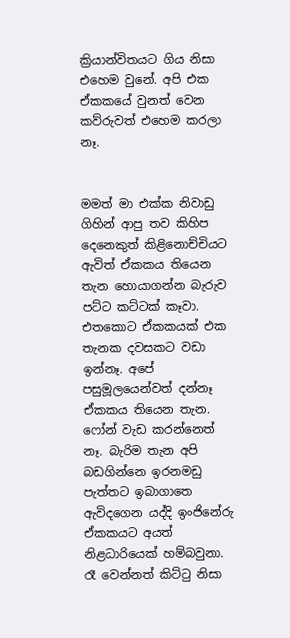ක්‍රියාන්විතයට ගිය නිසා එහෙම වුනේ. අපි එක ඒකකයේ වුනත් වෙන කව්රුවත් එහෙම කරලා නෑ.


මමත් මා එක්ක නිවාඩු ගිහින් ආපු තව කිහිප දෙනෙකුත් කිළිනොච්චියට ඇවිත් ඒකකය තියෙන තැන හොයාගන්න බැරුව පට්ට කට්ටක් කෑවා. එතකොට ඒකකයක් එක තැනක දවසකට වඩා ඉන්නෑ. අපේ පසුමූලයෙන්වත් දන්නෑ ඒකකය තියෙන තැන. ෆෝන් වැඩ කරන්නෙත් නෑ. බැරිම තැන අපි බඩගින්නෙ ඉරනමඩු පැත්තට ඉබාගාතෙ ඇවිදගෙන යද්දි ඉංජිනේරු ඒකකයට අයත් නිළධාරියෙක් හම්බවුනා. රෑ වෙන්නත් කිට්ටු නිසා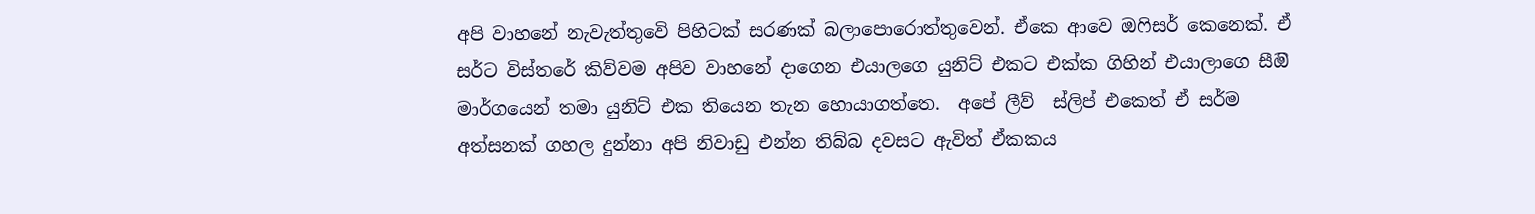අපි වාහනේ නැවැත්තුවෙි පිහිටක් සරණක් බලාපොරොත්තුවෙන්. ඒකෙ ආවෙ ඔෆිසර් කෙනෙක්. ඒ සර්ට විස්තරේ කිව්වම අපිව වාහනේ දාගෙන එයාලගෙ යුනිට් එකට එක්ක ගිහින් එයාලාගෙ සීඔි මාර්ගයෙන් තමා යුනිට් එක තියෙන තැන හොයාගත්තෙ.  අපේ ලීව්  ස්ලිප් එකෙත් ඒ සර්ම අත්සනක් ගහල දුන්නා අපි නිවාඩු එන්න තිබ්බ දවසට ඇවිත් ඒකකය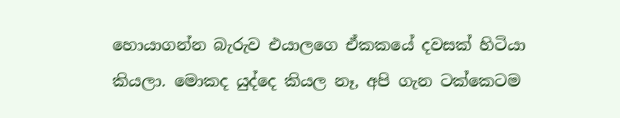හොයාගන්න බැරුව එයාලගෙ ඒකකයේ දවසක් හිටියා කියලා. මොකද යුද්දෙ කියල නෑ, අපි ගැන ටක්කෙටම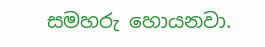සමහරු හොයනවා.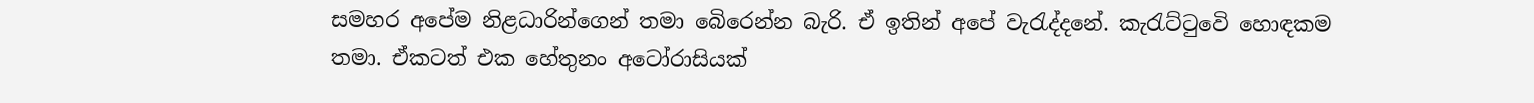සමහර අපේම නිළධාරින්ගෙන් තමා බෙිරෙන්න බැරි. ඒ ඉතින් අපේ වැරැද්දනේ. කැරැට්ටුවෙි හොඳකම තමා. ඒකටත් එක හේතුනං අටෝරාසියක්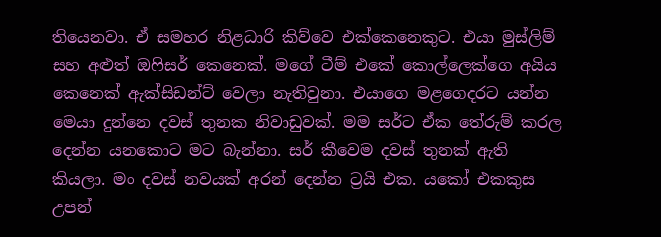තියෙනවා. ඒ සමහර නිළධාරි කිව්වෙ එක්කෙනෙකුට. එයා මුස්ලිම් සහ අළුත් ඔෆිසර් කෙනෙක්. මගේ ටීම් එකේ කොල්ලෙක්ගෙ අයිය කෙනෙක් ඇක්සිඩන්ට් වෙලා නැතිවුනා. එයාගෙ මළගෙදරට යන්න මෙයා දුන්නෙ දවස් තුනක නිවාඩුවක්. මම සර්ට ඒක තේරුම් කරල දෙන්න යනකොට මට බැන්නා. සර් කීවෙම දවස් තුනක් ඇති කියලා. මං දවස් නවයක් අරන් දෙන්න ට්‍රයි එක. යකෝ එකකුස උපන්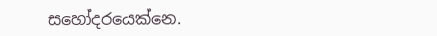සහෝදරයෙක්නෙ.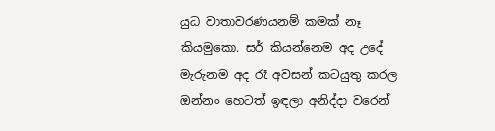යුධ වාතාවරණයනම් කමක් නෑ කියමුකො. සර් කියන්නෙම අද උදේ මැරුනම අද රෑ අවසන් කටයුතු කරල ඔන්නං හෙටත් ඉඳලා අනිද්දා වරෙන්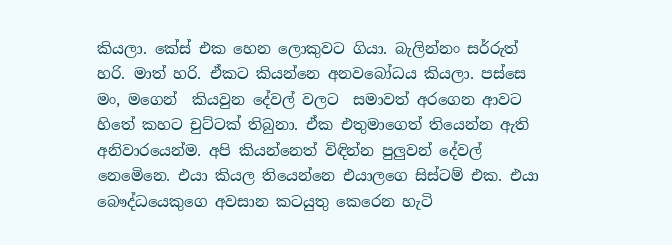කියලා. කේස් එක හෙන ලොකුවට ගියා. බැලින්නං සර්රුත් හරි. මාත් හරි. ඒකට කියන්නෙ අනවබෝධය කියලා. පස්සෙ මං, මගෙන්  කියවුන දේවල් වලට  සමාවත් අරගෙන ආවට හිතේ කහට චුට්ටක් තිබුනා. ඒක එතුමාගෙත් තියෙන්න ඇති අනිවාරයෙන්ම. අපි කියන්නෙත් විඳින්න පුලුවන් දේවල් නෙමෙිනෙ. එයා කියල තියෙන්නෙ එයාලගෙ සිස්ටම් එක. එයා බෞද්ධයෙකුගෙ අවසාන කටයුතු කෙරෙන හැටි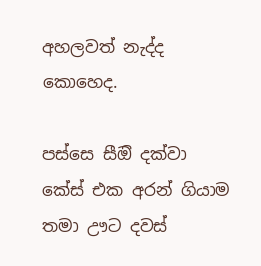අහලවත් නැද්ද කොහෙද.

පස්සෙ සීඔි දක්වා කේස් එක අරන් ගියාම තමා ඌට දවස්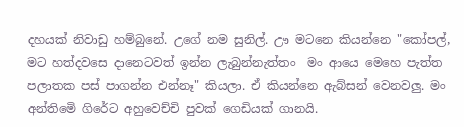දහයක් නිවාඩු හම්බුනේ. උගේ නම සුනිල්. ඌ මටනෙ කියන්නෙ "කෝපල්, මට හත්දවසෙ දානෙටවත් ඉන්න ලැබුන්නැත්තං  මං ආයෙ මෙහෙ පැත්ත පලාතක පස් පාගන්න එන්නෑ" කියලා. ඒ කියන්නෙ ඇබ්සන් වෙනවලු. මං අන්තිමෙි ගිරේට අහුවෙච්චි පුවක් ගෙඩියක් ගානයි.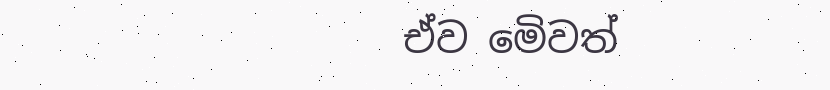ඒව මෙිවත්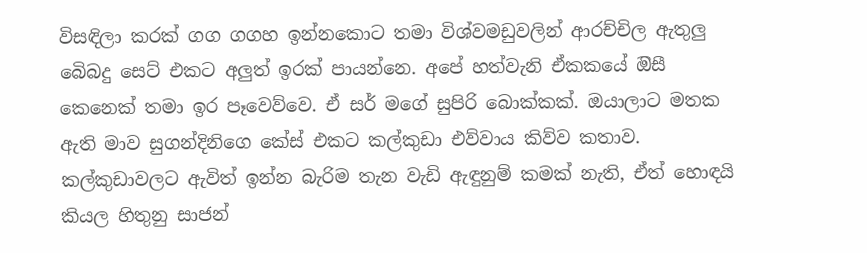විසඳිලා කරක් ගග ගගහ ඉන්නකොට තමා විශ්වමඩුවලින් ආරච්චිල ඇතුලු බෙිබදු සෙට් එකට අලුත් ඉරක් පායන්නෙ. අපේ හත්වැනි ඒකකයේ ඔිසී කෙනෙක් තමා ඉර පෑවෙව්වෙ. ඒ සර් මගේ සුපිරි බොක්කක්. ඔයාලාට මතක ඇති මාව සුගන්දිනිගෙ කේස් එකට කල්කුඩා එව්වාය කිව්ව කතාව. කල්කුඩාවලට ඇවිත් ඉන්න බැරිම තැන වැඩි ඇඳුනුම් කමක් නැති, ඒත් හොඳයි කියල හිතුනු සාජන්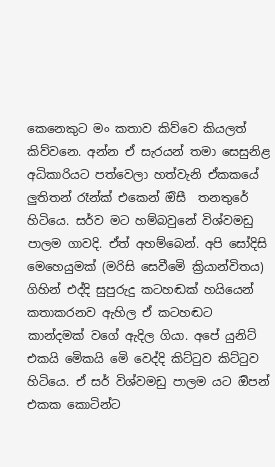කෙනෙකුට මං කතාව කිව්වෙ කියලත් කිව්වනෙ. අන්න ඒ සැරයන් තමා සෙසුනිළ අධිකාරියට පත්වෙලා හත්වැනි ඒකකයේ ලුතිතන් රෑන්ක් එකෙන් ඔිසී  තනතුරේ හිටියෙ. සර්ව මට හම්බවුනේ විශ්වමඩු පාලම ගාවදි. ඒත් අහම්බෙන්. අපි සෝදිසි මෙහෙයුමක් (මරිසි සෙවීමෙි ක්‍රියාන්විතය) ගිහින් එද්දි සුපුරුදු කටහඬක් හයියෙන් කතාකරනව ඇහිල ඒ කටහඬට කාන්දමක් වගේ ඇදිල ගියා. අපේ යුනිට් එකයි මෙිකයි මෙි වෙද්දි කිට්ටුව කිට්ටුව හිටියෙ. ඒ සර් විශ්වමඩු පාලම යට ඔිපන් එකක කොටින්ට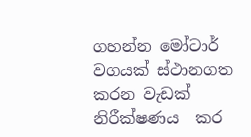ගහන්න මෝටාර් වගයක් ස්ථානගත කරන වැඩක් නිරීක්ෂණය  කර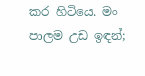කර හිටියෙ. මං පාලම උඩ ඉඳන්;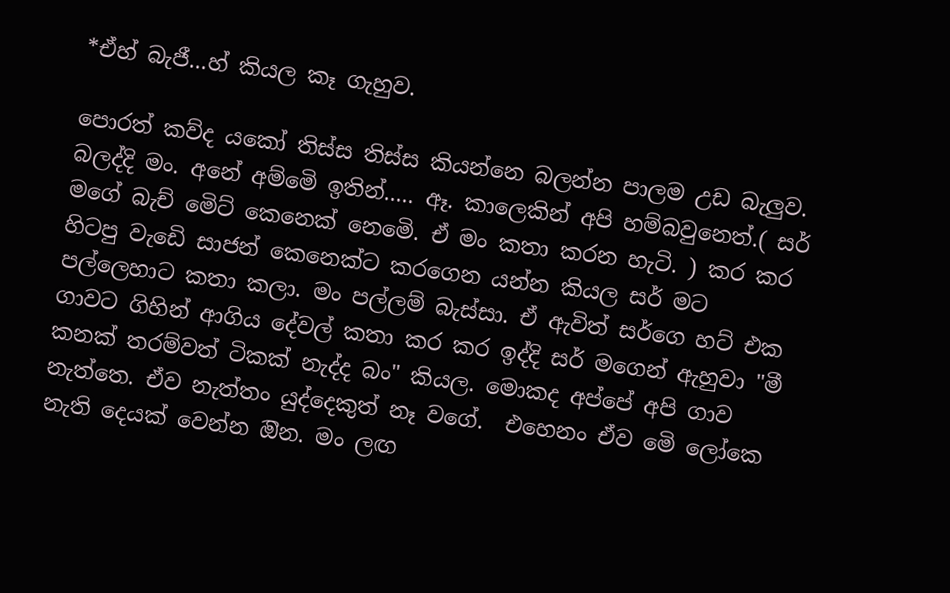*ඒහ් බැජී...හ් කියල කෑ ගැහුව.

පොරත් කව්ද යකෝ තිස්ස තිස්ස කියන්නෙ බලන්න පාලම උඩ බැලුව. බලද්දි මං. අනේ අම්මෙි ඉතින්..... ඈ. කාලෙකින් අපි හම්බවුනෙත්.( සර් මගේ බැච් මෙිට් කෙනෙක් නෙමෙි. ඒ මං කතා කරන හැටි. ) කර කර හිටපු වැඩෙි සාජන් කෙනෙක්ට කරගෙන යන්න කියල සර් මට පල්ලෙහාට කතා කලා. මං පල්ලම් බැස්සා. ඒ ඇවිත් සර්ගෙ හට් එක ගාවට ගිහින් ආගිය දේවල් කතා කර කර ඉද්දි සර් මගෙන් ඇහුවා "මී කනක් තරම්වත් ටිකක් නැද්ද බං" කියල. මොකද අප්පේ අපි ගාව නැත්තෙ. ඒව නැත්තං යුද්දෙකුත් නෑ වගේ.  එහෙනං ඒව මෙි ලෝකෙ නැති දෙයක් වෙන්න ඔින. මං ලඟ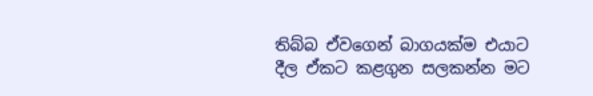තිබ්බ ඒවගෙන් බාගයක්ම එයාට දීල ඒකට කළගුන සලකන්න මට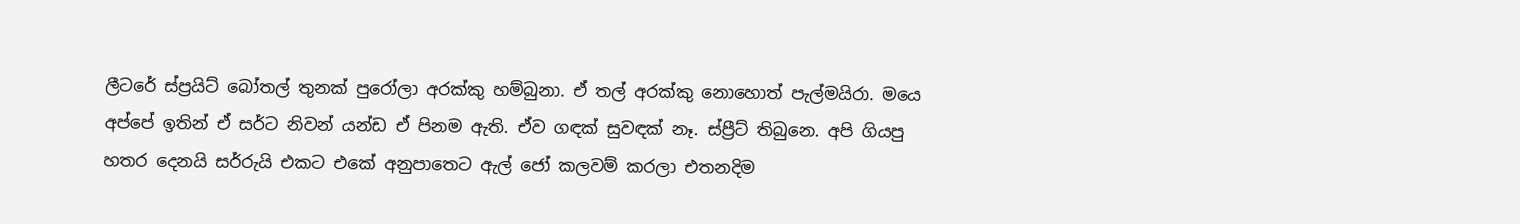ලීටරේ ස්ප්‍රයිට් බෝතල් තුනක් පුරෝලා අරක්කු හම්බුනා. ඒ තල් අරක්කු නොහොත් පැල්මයිරා. මයෙ අප්පේ ඉතින් ඒ සර්ට නිවන් යන්ඩ ඒ පිනම ඇති. ඒව ගඳක් සුවඳක් නෑ. ස්ප්‍රීට් තිබුනෙ. අපි ගියපු හතර දෙනයි සර්රුයි එකට එකේ අනුපාතෙට ඇල් ජෝ කලවම් කරලා එතනදිම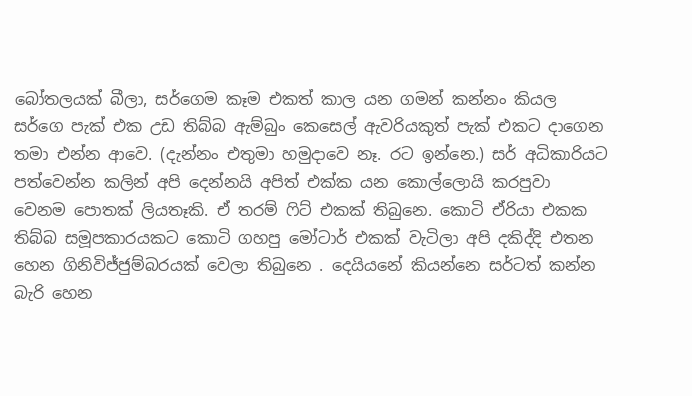බෝතලයක් බීලා, සර්ගෙම කෑම එකත් කාල යන ගමන් කන්නං කියල සර්ගෙ පැක් එක උඩ තිබ්බ ඇම්බුං කෙසෙල් ඇවරියකුත් පැක් එකට දාගෙන තමා එන්න ආවෙ. (දැන්නං එතුමා හමුදාවෙ නෑ. රට ඉන්නෙ.) සර් අධිකාරියට පත්වෙන්න කලින් අපි දෙන්නයි අපිත් එක්ක යන කොල්ලොයි කරපුවා වෙනම පොතක් ලියතෑකි. ඒ තරම් ෆිට් එකක් තිබුනෙ. කොටි ඒරියා එකක තිබ්බ සමූපකාරයකට කොටි ගහපු මෝටාර් එකක් වැටිලා අපි දකිද්දි එතන හෙන ගිනිවිජ්ජුම්බරයක් වෙලා තිබුනෙ . දෙයියනේ කියන්නෙ සර්ටත් කන්න බැරි හෙන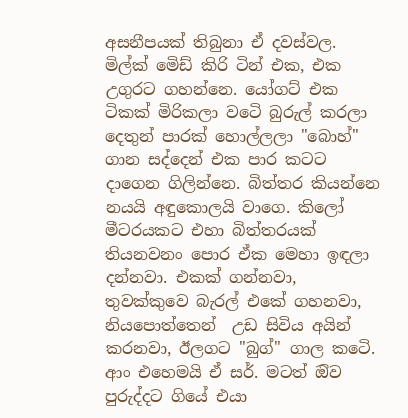අසනීපයක් තිබුනා ඒ දවස්වල. මිල්ක් මෙිඩ් කිරි ටින් එක, එක උගුරට ගහන්නෙ. යෝගට් එක ටිකක් මිරිකලා වටෙි බුරුල් කරලා දෙතුන් පාරක් හොල්ලලා "බොහ්" ගාන සද්දෙන් එක පාර කටට දාගෙන ගිලින්නෙ. බිත්තර කියන්නෙ නයයි අඳුකොලයි වාගෙ. කිලෝ මීටරයකට එහා බිත්තරයක් තියනවනං පොර ඒක මෙහා ඉඳලා දන්නවා. එකක් ගන්නවා, තුවක්කුවෙ බැරල් එකේ ගහනවා, නියපොත්තෙන්  උඩ සිවිය අයින් කරනවා, ඊලගට "බුග්" ගාල කටෙි. ආං එහෙමයි ඒ සර්. මටත් ඔිව පුරුද්දට ගියේ එයා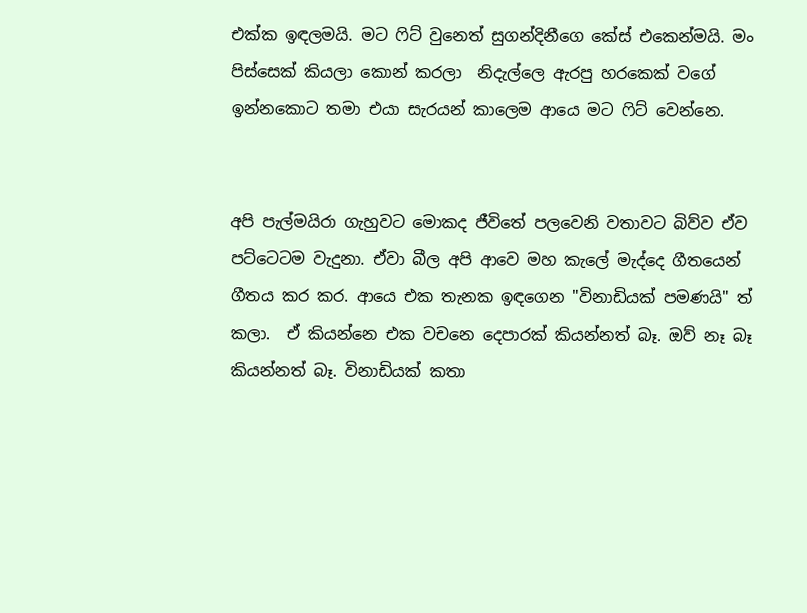එක්ක ඉඳලමයි. මට ෆිට් වුනෙත් සුගන්දිනීගෙ කේස් එකෙන්මයි. මං පිස්සෙක් කියලා කොන් කරලා  නිදැල්ලෙ ඇරපු හරකෙක් වගේ ඉන්නකොට තමා එයා සැරයන් කාලෙම ආයෙ මට ෆිට් වෙන්නෙ.


අපි පැල්මයිරා ගැහුවට මොකද ජීවිතේ පලවෙනි වතාවට බිව්ව ඒව පට්ටෙටම වැදුනා. ඒවා බීල අපි ආවෙ මහ කැලේ මැද්දෙ ගීතයෙන් ගීතය කර කර. ආයෙ එක තැනක ඉඳගෙන "විනාඩියක් පමණයි" ත් කලා.  ඒ කියන්නෙ එක වචනෙ දෙපාරක් කියන්නත් බෑ. ඔව් නෑ බෑ කියන්නත් බෑ. විනාඩියක් කතා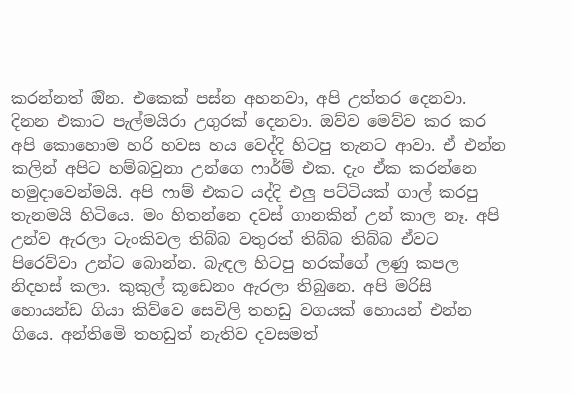කරන්නත් ඔින. එකෙක් පස්න අහනවා, අපි උත්තර දෙනවා. දිනන එකාට පැල්මයිරා උගුරක් දෙනවා. ඔව්ව මෙව්ව කර කර අපි කොහොම හරි හවස හය වෙද්දි හිටපු තැනට ආවා. ඒ එන්න කලින් අපිට හම්බවුනා උන්ගෙ ෆාර්ම් එක. දැං ඒක කරන්නෙ හමුදාවෙන්මයි. අපි ෆාම් එකට යද්දි එලු පට්ටියක් ගාල් කරපු තැනමයි හිටියෙ. මං හිතන්නෙ දවස් ගානකින් උන් කාල නෑ. අපි උන්ව ඇරලා ටැංකිවල තිබ්බ වතුරත් තිබ්බ තිබ්බ ඒවට පිරෙව්වා උන්ට බොන්න. බැඳල හිටපු හරක්ගේ ලණු කපල නිදහස් කලා. කුකුල් කූඩෙනං ඇරලා තිබුනෙ. අපි මරිසි හොයන්ඩ ගියා කිව්වෙ සෙවිලි තහඩු වගයක් හොයන් එන්න ගියෙ. අන්තිමෙි තහඩුත් නැතිව දවසමත්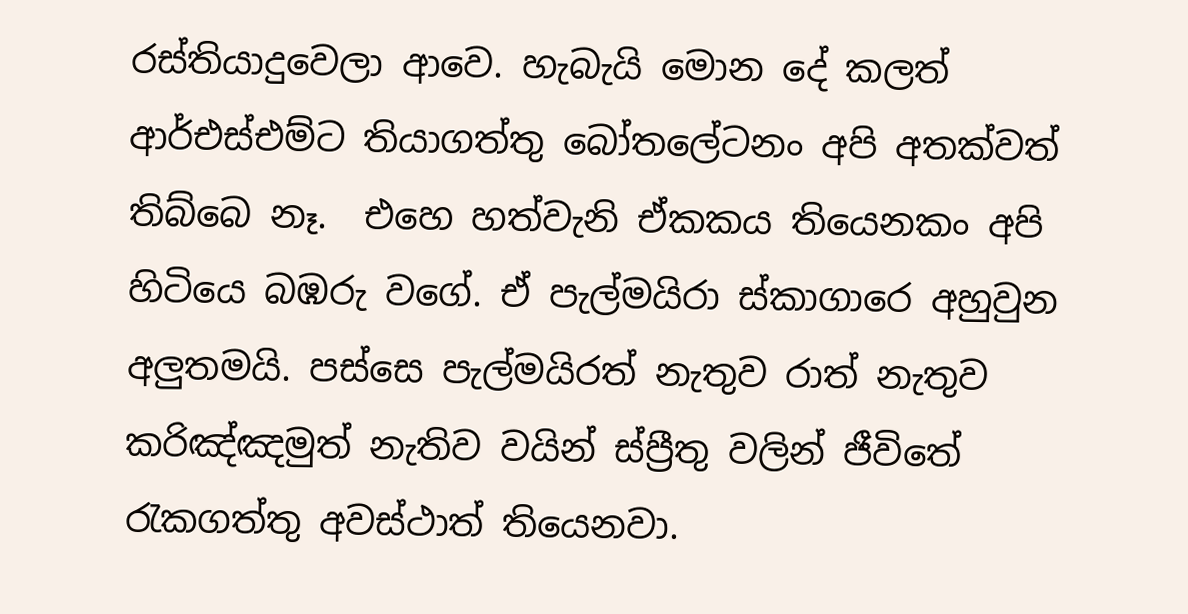රස්තියාදුවෙලා ආවෙ. හැබැයි මොන දේ කලත් ආර්එස්එම්ට තියාගත්තු බෝතලේටනං අපි අතක්වත් තිබ්බෙ නෑ.  එහෙ හත්වැනි ඒකකය තියෙනකං අපි හිටියෙ බඹරු වගේ. ඒ පැල්මයිරා ස්කාගාරෙ අහුවුන අලුතමයි. පස්සෙ පැල්මයිරත් නැතුව රාත් නැතුව කරිඤ්ඤමුත් නැතිව වයින් ස්ප්‍රීතු වලින් ජීවිතේ රැකගත්තු අවස්ථාත් තියෙනවා.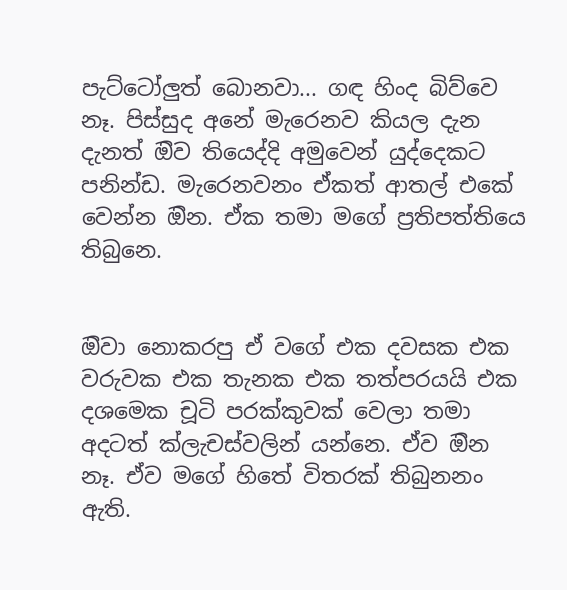පැට්ටෝලුත් බොනවා... ගඳ හිංද බිව්වෙ නෑ. පිස්සුද අනේ මැරෙනව කියල දැන දැනත් ඔිව තියෙද්දි අමුවෙන් යුද්දෙකට පනින්ඩ. මැරෙනවනං ඒකත් ආතල් එකේ වෙන්න ඔින. ඒක තමා මගේ ප්‍රතිපත්තියෙ තිබුනෙ.


ඔිවා නොකරපු ඒ වගේ එක දවසක එක වරුවක එක තැනක එක තත්පරයයි එක දශමෙක චූටි පරක්කුවක් වෙලා තමා අදටත් ක්ලැචස්වලින් යන්නෙ. ඒව ඔින නෑ. ඒව මගේ හිතේ විතරක් තිබුනනං ඇති.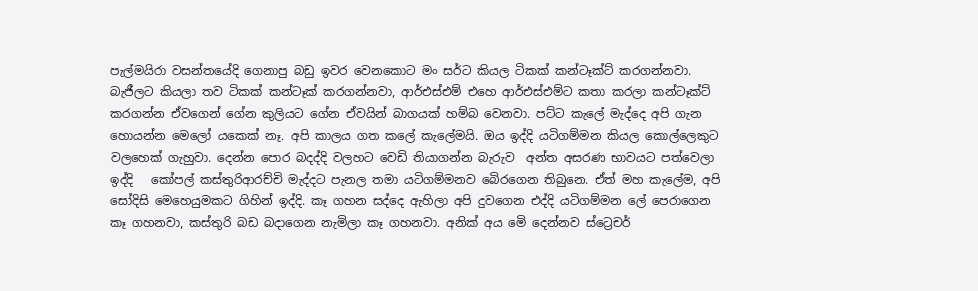පැල්මයිරා වසන්තයේදි ගෙනාපු බඩු ඉවර වෙනකොට මං සර්ට කියල ටිකක් කන්ටෑක්ට් කරගන්නවා. බැජීලට කියලා තව ටිකක් කන්ටෑක් කරගන්නවා, ආර්එස්එම් එහෙ ආර්එස්එම්ට කතා කරලා කන්ටෑක්ට් කරගන්න ඒවගෙන් ගේන කුලියට ගේන ඒවයින් බාගයක් හම්බ වෙනවා. පට්ට කැලේ මැද්දෙ අපි ගැන හොයන්න මෙලෝ යකෙක් නෑ. අපි කාලය ගත කලේ කැලේමයි. ඔය ඉද්දි යටිගම්මන කියල කොල්ලෙකුට වලහෙක් ගැහුවා. දෙන්න පොර බදද්දි වලහට වෙඩි තියාගන්න බැරුව  අන්ත අසරණ භාවයට පත්වෙලා ඉද්දි   කෝපල් කස්තුරිආරච්චි මැද්දට පැනල තමා යටිගම්මනව බෙිරගෙන තිබුනෙ. ඒත් මහ කැලේම, අපි සෝදිසි මෙහෙයුමකට ගිහින් ඉද්දි. කෑ ගහන සද්දෙ ඇහිලා අපි දුවගෙන එද්දි යටිගම්මන ලේ පෙරාගෙන කෑ ගහනවා, කස්තුරි බඩ බදාගෙන නැමිලා කෑ ගහනවා. අනික් අය මෙි දෙන්නව ස්ට්‍රෙචර්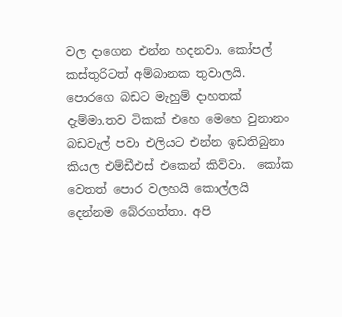වල දාගෙන එන්න හදනවා. කෝපල් කස්තුරිටත් අම්බානක තුවාලයි.  පොරගෙ බඩට මැහුම් දාහතක් දැම්මා.තව ටිකක් එහෙ මෙහෙ වුනානං බඩවැල් පවා එලියට එන්න ඉඩතිබුනා කියල එම්ඩීඑස් එකෙන් කිව්වා.  කෝක වෙතත් පොර වලහයි කොල්ලයි දෙන්නම බේරගත්තා. අපි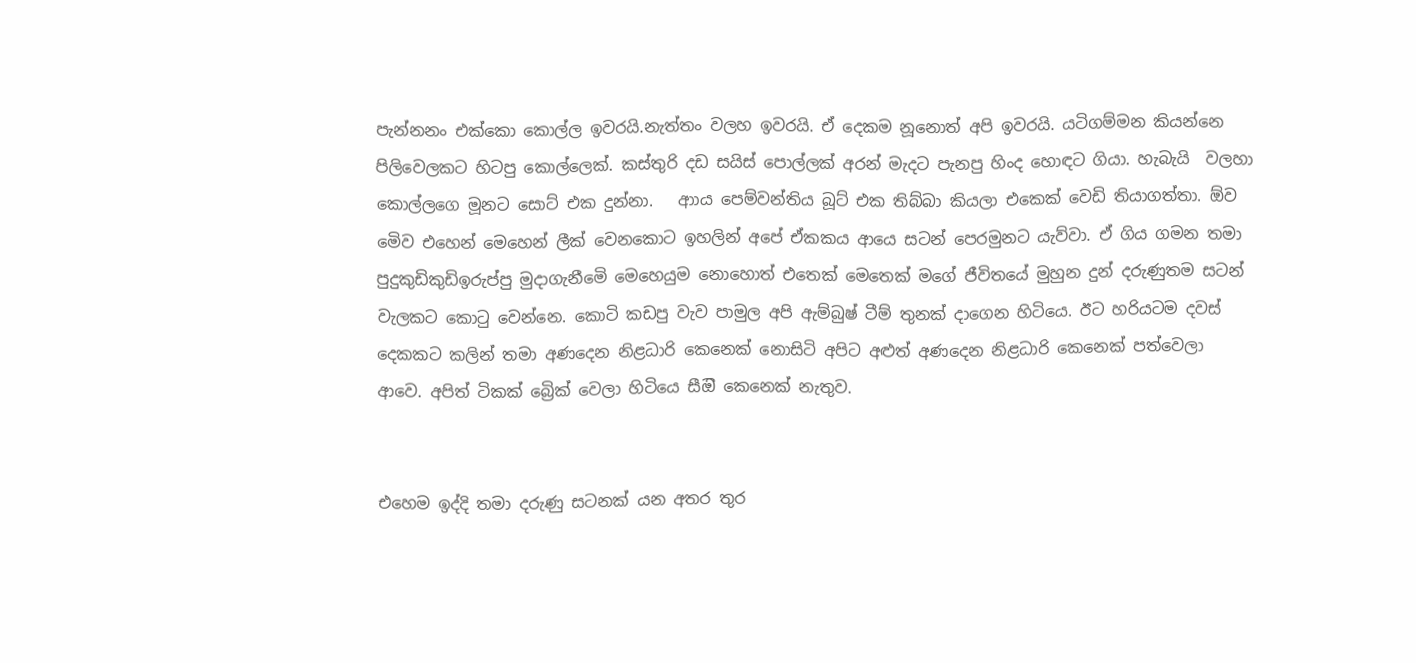පැන්නනං එක්කො කොල්ල ඉවරයි.නැත්තං වලහ ඉවරයි. ඒ දෙකම නූනොත් අපි ඉවරයි. යටිගම්මන කියන්නෙ පිලිවෙලකට හිටපු කොල්ලෙක්. කස්තුරි දඩ සයිස් පොල්ලක් අරන් මැදට පැනපු හිංද හොඳට ගියා. හැබැයි  වලහා කොල්ලගෙ මූනට සොට් එක දුන්නා.   ආාය පෙම්වන්තිය බූට් එක තිබ්බා කියලා එකෙක් වෙඩි තියාගත්තා. ඕව මෙිව එහෙන් මෙහෙන් ලීක් වෙනකොට ඉහලින් අපේ ඒකකය ආයෙ සටන් පෙරමුනට යැව්වා. ඒ ගිය ගමන තමා පුදුකුඩිකුඩිඉරුප්පු මුදාගැනීමෙි මෙහෙයුම නොහොත් එතෙක් මෙතෙක් මගේ ජීවිතයේ මුහුන දුන් දරුණුතම සටන් වැලකට කොටු වෙන්නෙ. කොටි කඩපු වැව පාමුල අපි ඇම්බුෂ් ටීම් තුනක් දාගෙන හිටියෙ. ඊට හරියටම දවස් දෙකකට කලින් තමා අණදෙන නිළධාරි කෙනෙක් නොසිටි අපිට අළුත් අණදෙන නිළධාරි කෙනෙක් පත්වෙලා  ආවෙ. අපිත් ටිකක් බ්‍රෙික් වෙලා හිටියෙ සීඔි කෙනෙක් නැතුව.


එහෙම ඉද්දි තමා දරුණු සටනක් යන අතර තුර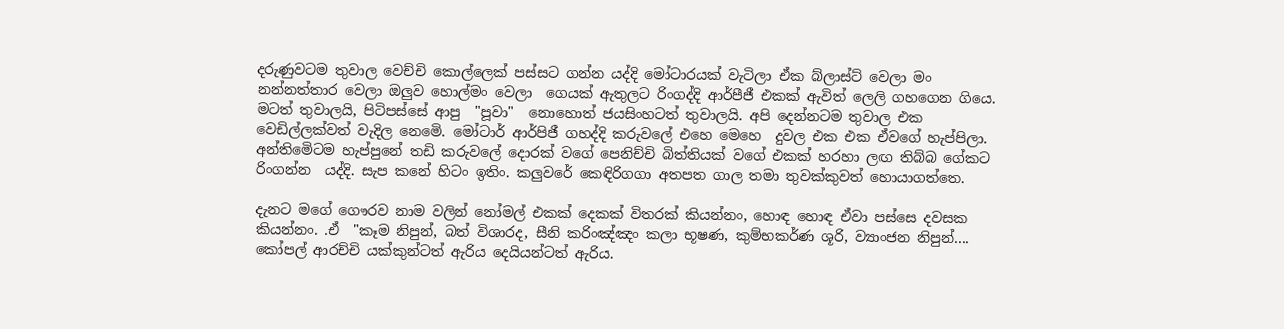දරුණුවටම තුවාල වෙච්චි කොල්ලෙක් පස්සට ගන්න යද්දි මෝටාරයක් වැටිලා ඒක බ්ලාස්ට් වෙලා මං නන්නත්තාර වෙලා ඔලුව හොල්මං වෙලා  ගෙයක් ඇතුලට රිංගද්දි ආර්පීජී එකක් ඇවිත් ලෙලි ගහගෙන ගියෙ.  මටත් තුවාලයි, පිටිපස්සේ ආපු  "පූවා"  නොහොත් ජයසිංහටත් තුවාලයි. අපි දෙන්නටම තුවාල එක වෙඩිල්ලක්වත් වැදිල නෙමෙි. මෝටාර් ආර්පිජී ගහද්දි කරුවලේ එහෙ මෙහෙ  දුවල එක එක ඒවගේ හැප්පිලා. අන්තිමෙිටම හැප්පුනේ තඩි කරුවලේ දොරක් වගේ පෙනිච්චි බිත්තියක් වගේ එකක් හරහා ලඟ තිබ්බ ගේකට රිංගන්න  යද්දි. සැප කනේ හිටං ඉතිං. කලුවරේ කෙඳිරිගගා අතපත ගාල තමා තුවක්කුවත් හොයාගත්තෙ.

දැනට මගේ ගෞරව නාම වලින් නෝමල් එකක් දෙකක් විතරක් කියන්නං, හොඳ හොඳ ඒවා පස්සෙ දවසක කියන්නං. .ඒ  "කෑම නිපුන්, බත් විශාරද, සීනි කරිංඤ්ඤං කලා භූෂණ, කුම්භකර්ණ ශූරි, ව්‍යාංජන නිපුන්.... කෝපල් ආරච්චි යක්කුන්ටත් ඇරිය දෙයියන්ටත් ඇරිය.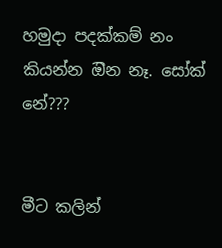හමුදා පදක්කම් නං කියන්න ඔින නෑ. සෝක් නේ???


මීට කලින්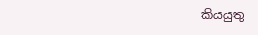කියයුතු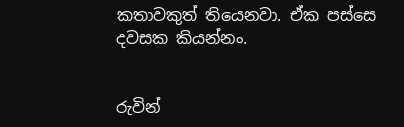කතාවකුත් තියෙනවා. ඒක පස්සෙ දවසක කියන්නං.


රුවින්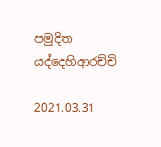පමුදිත යද්දෙහිආරච්චි

2021.03.31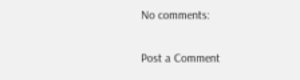No comments:

Post a Comment